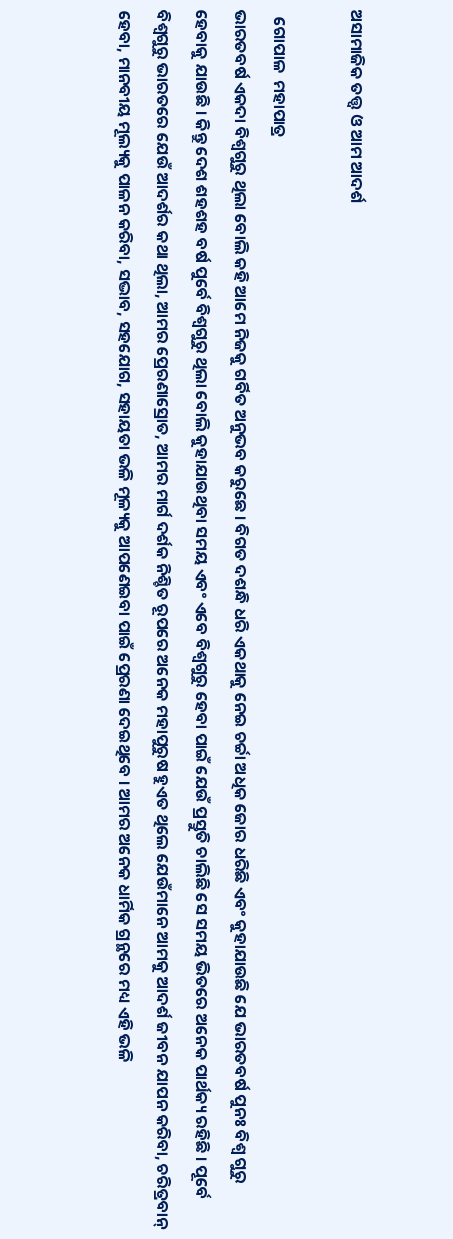ଅସାମାଜିକ ତତ୍ତ୍ୱ ଓ ଆମ ଆଦର୍ଶ

  ଗୋପାଳ  ମହାପାତ୍ର
ଭାରତବର୍ଷ ଏକଦା ବିଶ୍ୱଗୁରୁ ଥିଲା ବୋଲି କହି ଆମେ ନିଜକୁ ଗର୍ବିତ ଅନୁଭବ କରୁଛେ । ବିଗତ ଦଶନ୍ଧି ଧରି ଏକଥାକୁ ନେଇ ଚର୍ଚ୍ଚା ଅଧିକ ଜୋର ଧରିଛି ଏବଂ କୁହାଯାଉଛି ଯେ ଭାରତବର୍ଷ ପୁନଃ ବିଶ୍ୱ ଗୁରୁ ହେବାକୁ ଯାଉଛି । କିନ୍ତୁ ଦେଶ ଶହଶହ ବର୍ଷ ପୁର୍ବେ ବିଶ୍ୱଗୁରୁ ଥିଲା ବୋଲି କୁହାଯାଉଥିବା ସମୟ ଏବଂ ଏବେ ବିଶ୍ୱଗୁରୁ ହେବା ପାଇଁ ଯେଉଁ ପ୍ରସ୍ତୁତି ଚାଲିଛି ସେ ସମୟ ଭିତରେ ଅନେକ ପାର୍ଥକ୍ୟ ରହିଛି । ପୂର୍ବେ ବିଶ୍ୱଗୁରୁ ଭାରତରେ ଯେଉଁ ଆଦର୍ଶର କଥା ଥିଲା, ଆମର ପ୍ରେରଣାସ୍ରୋତ, ଆମର ମାର୍ଗ ଦର୍ଶକ ନିଶ୍ଚିତ ରୂପରେ ଅନେକ ମହାପୁରୁଷ ହୁଏତ ଥିଲେ ଯେଉଁମାନେ ଆମକୁ ଆଦର୍ଶ ଜୀବନ ଯାପନ କରିବା, ଚରିତ୍ରବାନ୍ ହେବା, ମାନବୀୟ ମୂଲ୍ୟକୁ ପାଳନ କରିବା, ସଦ୍ଭାବ, ସହଯୋଗ, ସହାୟତା ଭଳି ମୂଳ୍ୟକୁ ଆପଣେଇବା ପାଇଁ ପ୍ରେରଣା ଦେଇଥିବେ । ଆମର ଅନେକ ଧାର୍ମିକ ଗ୍ରନ୍ଥରେ ମଧ୍ୟ ଏହି ଭଳି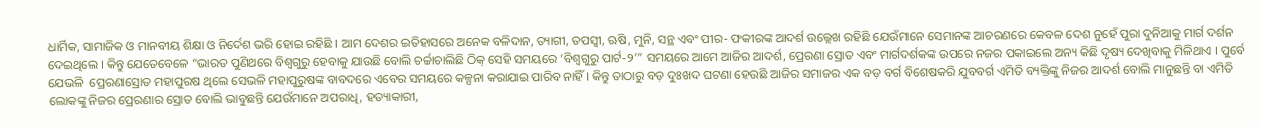ଧାର୍ମିକ, ସାମାଜିକ ଓ ମାନବୀୟ ଶିକ୍ଷା ଓ ନିର୍ଦେଶ ଭରି ହୋଇ ରହିଛି । ଆମ ଦେଶର ଇତିହାସରେ ଅନେକ ବଳିଦାନ, ତ୍ୟାଗୀ, ତପସ୍ୱୀ, ଋଷି, ମୁନି, ସନ୍ଥ ଏବଂ ପୀର- ଫକୀରଙ୍କ ଆଦର୍ଶ ଉଲ୍ଲେଖ ରହିଛି ଯେଉଁମାନେ ସେମାନଙ୍କ ଆଚରଣରେ କେବଳ ଦେଶ ନୁହେଁ ପୁରା ଦୁନିଆକୁ ମାର୍ଗ ଦର୍ଶନ ଦେଇଥିଲେ । କିନ୍ତୁ ଯେତେବେଳେ “ଭାରତ ପୁଣିଥରେ ବିଶ୍ୱଗୁରୁ ହେବାକୁ ଯାଉଛି ବୋଲି ଚର୍ଚ୍ଚାଚାଲିଛି ଠିକ୍ ସେହି ସମୟରେ ‘ବିଶ୍ୱଗୁରୁ ପାର୍ଟ-୨’” ସମୟରେ ଆମେ ଆଜିର ଆଦର୍ଶ, ପ୍ରେରଣା ସ୍ରୋତ ଏବଂ ମାର୍ଗଦର୍ଶକଙ୍କ ଉପରେ ନଜର ପକାଇଲେ ଅନ୍ୟ କିଛି ଦୃଷ୍ୟ ଦେଖିବାକୁ ମିଳିଥାଏ । ପୁର୍ବେ ଯେଭଳି  ପ୍ରେରଣାସ୍ରୋତ ମହାପୁରଷ ଥିଲେ ସେଭଳି ମହାପୁରୁଷଙ୍କ ବାବଦରେ ଏବେର ସମୟରେ କଳ୍ପନା କରାଯାଇ ପାରିବ ନାହିଁ । କିନ୍ତୁ ତାଠାରୁ ବଡ଼ ଦୁଃଖଦ ଘଟଣା ହେଉଛି ଆଜିର ସମାଜର ଏକ ବଡ଼ ବର୍ଗ ବିଶେଷକରି ଯୁବବର୍ଗ ଏମିତି ବ୍ୟକ୍ତିଙ୍କୁ ନିଜର ଆଦର୍ଶ ବୋଲି ମାନୁଛନ୍ତି ବା ଏମିତି ଲୋକଙ୍କୁ ନିଜର ପ୍ରେରଣାର ସ୍ରୋତ ବୋଲି ଭାବୁଛନ୍ତି ଯେଉଁମାନେ ଅପରାଧି, ହତ୍ୟାକାରୀ,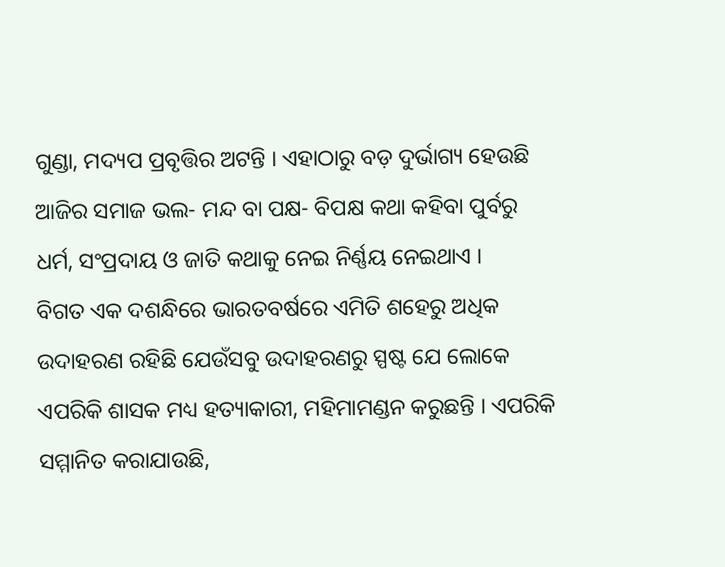ଗୁଣ୍ଡା, ମଦ୍ୟପ ପ୍ରବୃତ୍ତିର ଅଟନ୍ତି । ଏହାଠାରୁ ବଡ଼ ଦୁର୍ଭାଗ୍ୟ ହେଉଛି ଆଜିର ସମାଜ ଭଲ- ମନ୍ଦ ବା ପକ୍ଷ- ବିପକ୍ଷ କଥା କହିବା ପୁର୍ବରୁ ଧର୍ମ, ସଂପ୍ରଦାୟ ଓ ଜାତି କଥାକୁ ନେଇ ନିର୍ଣ୍ଣୟ ନେଇଥାଏ ।
ବିଗତ ଏକ ଦଶନ୍ଧିରେ ଭାରତବର୍ଷରେ ଏମିତି ଶହେରୁ ଅଧିକ ଉଦାହରଣ ରହିଛି ଯେଉଁସବୁ ଉଦାହରଣରୁ ସ୍ପଷ୍ଟ ଯେ ଲୋକେ ଏପରିକି ଶାସକ ମଧ୍ୟ ହତ୍ୟାକାରୀ, ମହିମାମଣ୍ଡନ କରୁଛନ୍ତି । ଏପରିକି ସମ୍ମାନିତ କରାଯାଉଛି,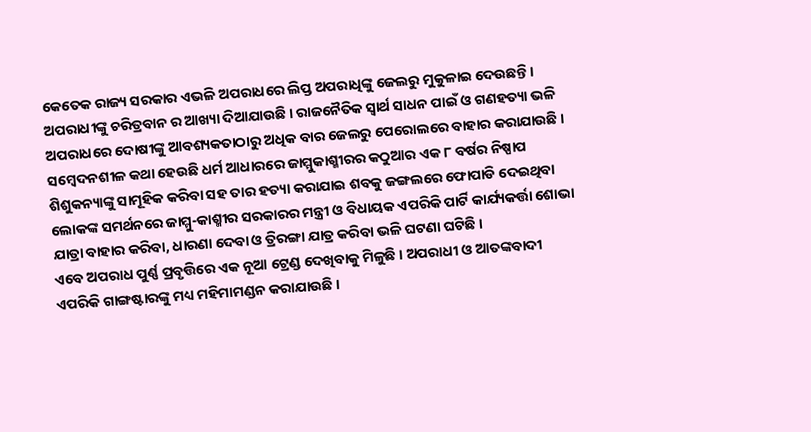କେତେକ ରାଜ୍ୟ ସରକାର ଏଭଳି ଅପରାଧରେ ଲିପ୍ତ ଅପରାଧିଙ୍କୁ ଜେଲରୁ ମୁକୁଳାଇ ଦେଉଛନ୍ତି । ଅପରାଧୀଙ୍କୁ ଚରିତ୍ରବାନ ର ଆଖ୍ୟା ଦିଆଯାଉଛି । ରାଜନୈତିକ ସ୍ୱାର୍ଥ ସାଧନ ପାଇଁ ଓ ଗଣହତ୍ୟା ଭଳି ଅପରାଧରେ ଦୋଷୀଙ୍କୁ ଆବଶ୍ୟକତାଠାରୁ ଅଧିକ ବାର ଜେଲରୁ ପେରୋଲରେ ବାହାର କରାଯାଉଛି । ସମ୍ବେଦନଶୀଳ କଥା ହେଉଛି ଧର୍ମ ଆଧାରରେ ଜାମ୍ମୁକାଶ୍ମୀରର କଠୁଆର ଏକ ୮ ବର୍ଷର ନିଷ୍ପାପ ଶିଶୁକନ୍ୟାଙ୍କୁ ସାମୂହିକ କରିବା ସହ ତାର ହତ୍ୟା କରାଯାଇ ଶବକୁ ଜଙ୍ଗଲରେ ଫୋପାଡି ଦେଇଥିବା ଲୋକଙ୍କ ସମର୍ଥନରେ ଜାମ୍ମୁ-କାଶ୍ମୀର ସରକାରର ମନ୍ତ୍ରୀ ଓ ବିଧାୟକ ଏପରିକି ପାର୍ଟି କାର୍ଯ୍ୟକର୍ତ୍ତା ଶୋଭା ଯାତ୍ରା ବାହାର କରିବା, ଧାରଣା ଦେବା ଓ ତ୍ରିରଙ୍ଗା ଯାତ୍ର କରିବା ଭଳି ଘଟଣା ଘଟିଛି ।
ଏବେ ଅପରାଧ ପୁର୍ଣ୍ଣ ପ୍ରବୃତ୍ତିରେ ଏକ ନୂଆ ଟ୍ରେଣ୍ଡ ଦେଖିବାକୁ ମିଳୁଛି । ଅପରାଧୀ ଓ ଆତଙ୍କବାଦୀ ଏପରିକି ଗାଙ୍ଗଷ୍ଟାରଙ୍କୁ ମଧ୍ୟ ମହିମାମଣ୍ଡନ କରାଯାଉଛି ।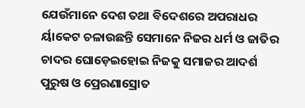ଯେଉଁମାନେ ଦେଶ ତଥା ବିଦେଶରେ ଅପରାଧର ର୍ୟାକେଟ ଚଳାଉଛନ୍ତି ସେମାନେ ନିଜର ଧର୍ମ ଓ ଜାତିର ଚାଦର ଘୋଡ଼େଇହୋଇ ନିଜକୁ ସମାଜର ଆଦର୍ଶ ପୁରୁଷ ଓ ପ୍ରେରଣାସ୍ରୋତ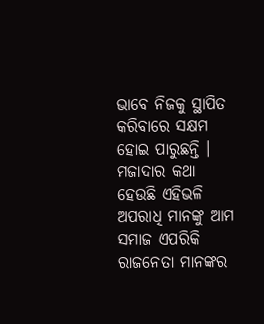ଭାବେ ନିଜକୁ ସ୍ଥାପିତ କରିବାରେ ସକ୍ଷମ ହୋଇ ପାରୁଛନ୍ତି । ମଜାଦାର କଥା ହେଉଛି ଏହିଭଳି ଅପରାଧି ମାନଙ୍କୁ ଆମ ସମାଜ ଏପରିକି ରାଜନେତା ମାନଙ୍କର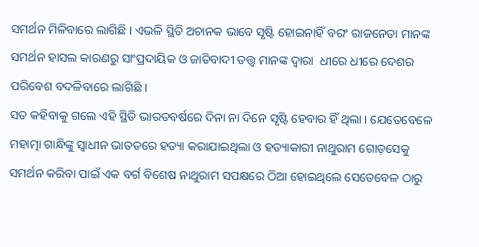ସମର୍ଥନ ମିଳିବାରେ ଲାଗିଛି । ଏଭଳି ସ୍ଥିତି ଅଚାନକ ଭାବେ ସୃଷ୍ଟି ହୋଇନାହିଁ ବରଂ ରାଜନେତା ମାନଙ୍କ ସମର୍ଥନ ହାସଲ କାରଣରୁ ସାଂପ୍ରଦାୟିକ ଓ ଜାତିବାଦୀ ତତ୍ତ୍ୱ ମାନଙ୍କ ଦ୍ୱାରା  ଧୀରେ ଧୀରେ ଦେଶର ପରିବେଶ ବଦଳିବାରେ ଲାଗିଛି ।
ସତ କହିବାକୁ ଗଲେ ଏହି ସ୍ଥିତି ଭାରତବର୍ଷରେ ଦିନା ନା ଦିନେ ସୃଷ୍ଟି ହେବାର ହିଁ ଥିଲା । ଯେତେବେଳେ ମହାତ୍ମା ଗାନ୍ଧିଙ୍କୁ ସ୍ୱାଧୀନ ଭାତତରେ ହତ୍ୟା କରାଯାଇଥିଲା ଓ ହତ୍ୟାକାରୀ ନାଥୁରାମ ଗୋଡ଼ସେକୁ ସମର୍ଥନ କରିବା ପାଇଁ ଏକ ବର୍ଗ ବିଶେଷ ନାଥୁରାମ ସପକ୍ଷରେ ଠିଆ ହୋଇଥିଲେ ସେତେବେଳ ଠାରୁ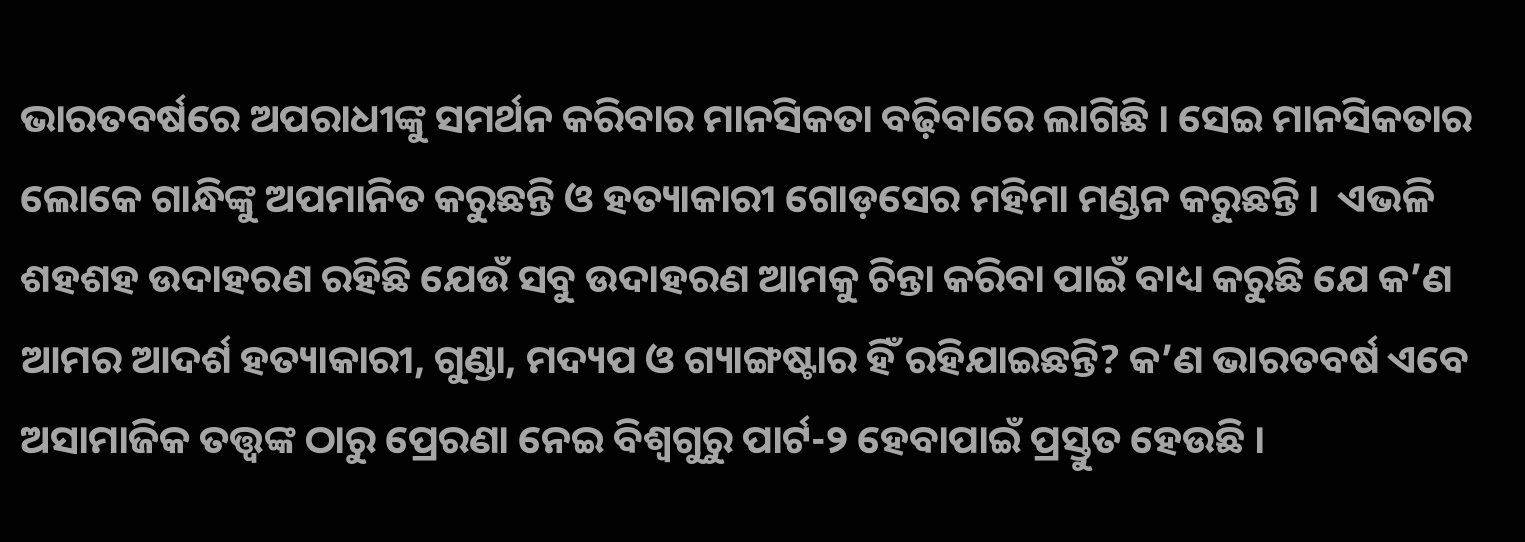ଭାରତବର୍ଷରେ ଅପରାଧୀଙ୍କୁ ସମର୍ଥନ କରିବାର ମାନସିକତା ବଢ଼ିବାରେ ଲାଗିଛି । ସେଇ ମାନସିକତାର ଲୋକେ ଗାନ୍ଧିଙ୍କୁ ଅପମାନିତ କରୁଛନ୍ତି ଓ ହତ୍ୟାକାରୀ ଗୋଡ଼ସେର ମହିମା ମଣ୍ଡନ କରୁଛନ୍ତି ।  ଏଭଳି ଶହଶହ ଉଦାହରଣ ରହିଛି ଯେଉଁ ସବୁ ଉଦାହରଣ ଆମକୁ ଚିନ୍ତା କରିବା ପାଇଁ ବାଧ୍ୟ କରୁଛି ଯେ କ’ଣ ଆମର ଆଦର୍ଶ ହତ୍ୟାକାରୀ, ଗୁଣ୍ଡା, ମଦ୍ୟପ ଓ ଗ୍ୟାଙ୍ଗଷ୍ଟାର ହିଁ ରହିଯାଇଛନ୍ତି? କ’ଣ ଭାରତବର୍ଷ ଏବେ ଅସାମାଜିକ ତତ୍ତ୍ୱଙ୍କ ଠାରୁ ପ୍ରେରଣା ନେଇ ବିଶ୍ୱଗୁରୁ ପାର୍ଟ-୨ ହେବାପାଇଁ ପ୍ରସ୍ତୁତ ହେଉଛି ।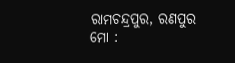ରାମଚନ୍ଦ୍ରପୁର, ରଣପୁର
ମୋ :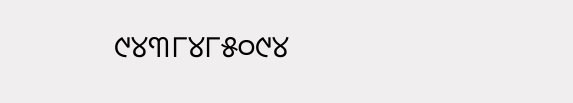୯୪୩୮୪୮୫୦୯୪